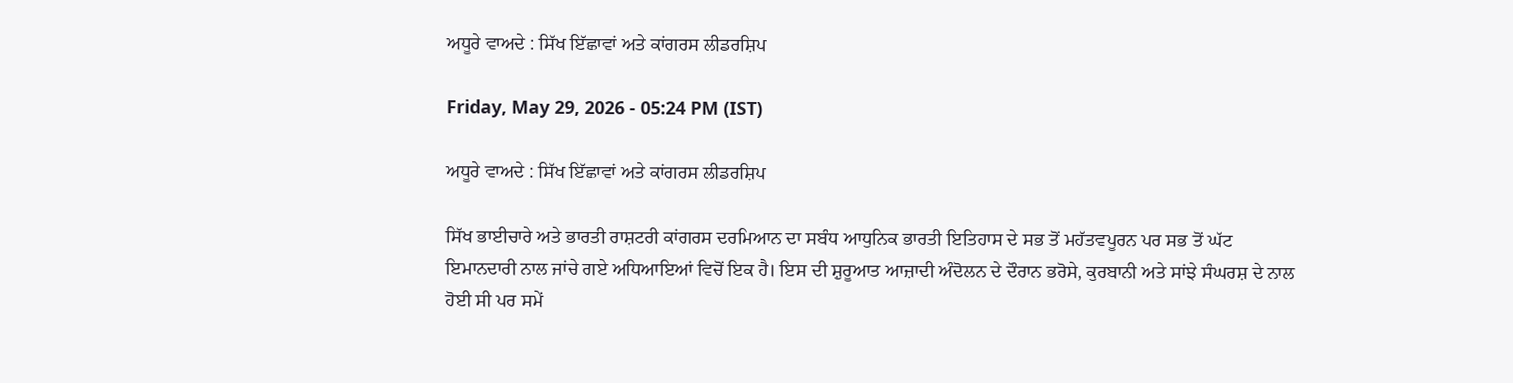ਅਧੂਰੇ ਵਾਅਦੇ : ਸਿੱਖ ਇੱਛਾਵਾਂ ਅਤੇ ਕਾਂਗਰਸ ਲੀਡਰਸ਼ਿਪ

Friday, May 29, 2026 - 05:24 PM (IST)

ਅਧੂਰੇ ਵਾਅਦੇ : ਸਿੱਖ ਇੱਛਾਵਾਂ ਅਤੇ ਕਾਂਗਰਸ ਲੀਡਰਸ਼ਿਪ

ਸਿੱਖ ਭਾਈਚਾਰੇ ਅਤੇ ਭਾਰਤੀ ਰਾਸ਼ਟਰੀ ਕਾਂਗਰਸ ਦਰਮਿਆਨ ਦਾ ਸਬੰਧ ਆਧੁਨਿਕ ਭਾਰਤੀ ਇਤਿਹਾਸ ਦੇ ਸਭ ਤੋਂ ਮਹੱਤਵਪੂਰਨ ਪਰ ਸਭ ਤੋਂ ਘੱਟ ਇਮਾਨਦਾਰੀ ਨਾਲ ਜਾਂਚੇ ਗਏ ਅਧਿਆਇਆਂ ਵਿਚੋਂ ਇਕ ਹੈ। ਇਸ ਦੀ ਸ਼ੁਰੂਆਤ ਆਜ਼ਾਦੀ ਅੰਦੋਲਨ ਦੇ ਦੌਰਾਨ ਭਰੋਸੇ, ਕੁਰਬਾਨੀ ਅਤੇ ਸਾਂਝੇ ਸੰਘਰਸ਼ ਦੇ ਨਾਲ ਹੋਈ ਸੀ ਪਰ ਸਮੇਂ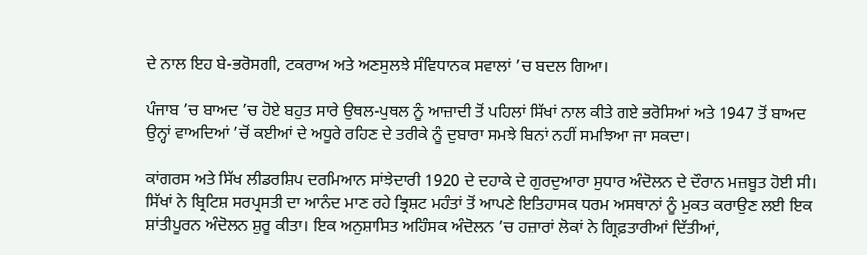ਦੇ ਨਾਲ ਇਹ ਬੇ-ਭਰੋਸਗੀ, ਟਕਰਾਅ ਅਤੇ ਅਣਸੁਲਝੇ ਸੰਵਿਧਾਨਕ ਸਵਾਲਾਂ ’ਚ ਬਦਲ ਗਿਆ।

ਪੰਜਾਬ ’ਚ ਬਾਅਦ ’ਚ ਹੋਏ ਬਹੁਤ ਸਾਰੇ ਉਥਲ-ਪੁਥਲ ਨੂੰ ਆਜ਼ਾਦੀ ਤੋਂ ਪਹਿਲਾਂ ਸਿੱਖਾਂ ਨਾਲ ਕੀਤੇ ਗਏ ਭਰੋਸਿਆਂ ਅਤੇ 1947 ਤੋਂ ਬਾਅਦ ਉਨ੍ਹਾਂ ਵਾਅਦਿਆਂ ’ਚੋਂ ਕਈਆਂ ਦੇ ਅਧੂਰੇ ਰਹਿਣ ਦੇ ਤਰੀਕੇ ਨੂੰ ਦੁਬਾਰਾ ਸਮਝੇ ਬਿਨਾਂ ਨਹੀਂ ਸਮਝਿਆ ਜਾ ਸਕਦਾ।

ਕਾਂਗਰਸ ਅਤੇ ਸਿੱਖ ਲੀਡਰਸ਼ਿਪ ਦਰਮਿਆਨ ਸਾਂਝੇਦਾਰੀ 1920 ਦੇ ਦਹਾਕੇ ਦੇ ਗੁਰਦੁਆਰਾ ਸੁਧਾਰ ਅੰਦੋਲਨ ਦੇ ਦੌਰਾਨ ਮਜ਼ਬੂਤ ਹੋਈ ਸੀ। ਸਿੱਖਾਂ ਨੇ ਬ੍ਰਿਟਿਸ਼ ਸਰਪ੍ਰਸਤੀ ਦਾ ਆਨੰਦ ਮਾਣ ਰਹੇ ਭ੍ਰਿਸ਼ਟ ਮਹੰਤਾਂ ਤੋਂ ਆਪਣੇ ਇਤਿਹਾਸਕ ਧਰਮ ਅਸਥਾਨਾਂ ਨੂੰ ਮੁਕਤ ਕਰਾਉਣ ਲਈ ਇਕ ਸ਼ਾਂਤੀਪੂਰਨ ਅੰਦੋਲਨ ਸ਼ੁਰੂ ਕੀਤਾ। ਇਕ ਅਨੁਸ਼ਾਸਿਤ ਅਹਿੰਸਕ ਅੰਦੋਲਨ ’ਚ ਹਜ਼ਾਰਾਂ ਲੋਕਾਂ ਨੇ ਗ੍ਰਿਫ਼ਤਾਰੀਆਂ ਦਿੱਤੀਆਂ,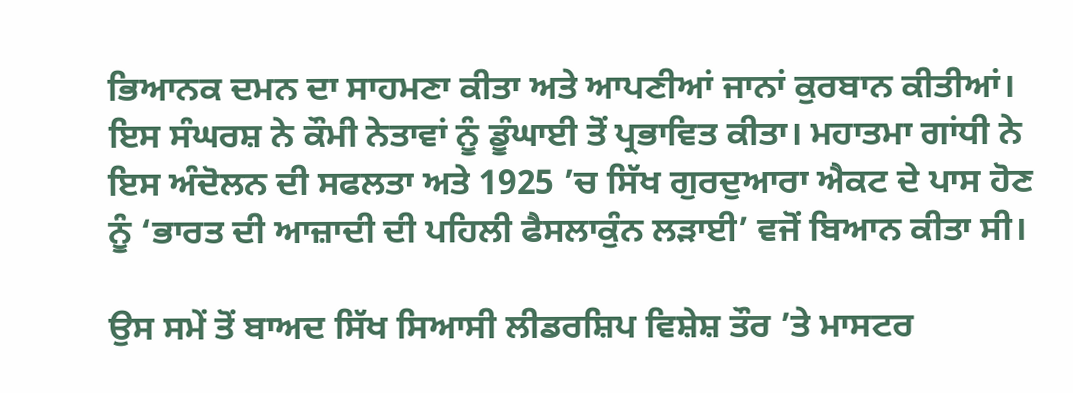ਭਿਆਨਕ ਦਮਨ ਦਾ ਸਾਹਮਣਾ ਕੀਤਾ ਅਤੇ ਆਪਣੀਆਂ ਜਾਨਾਂ ਕੁਰਬਾਨ ਕੀਤੀਆਂ। ਇਸ ਸੰਘਰਸ਼ ਨੇ ਕੌਮੀ ਨੇਤਾਵਾਂ ਨੂੰ ਡੂੰਘਾਈ ਤੋਂ ਪ੍ਰਭਾਵਿਤ ਕੀਤਾ। ਮਹਾਤਮਾ ਗਾਂਧੀ ਨੇ ਇਸ ਅੰਦੋਲਨ ਦੀ ਸਫਲਤਾ ਅਤੇ 1925 ’ਚ ਸਿੱਖ ਗੁਰਦੁਆਰਾ ਐਕਟ ਦੇ ਪਾਸ ਹੋਣ ਨੂੰ ‘ਭਾਰਤ ਦੀ ਆਜ਼ਾਦੀ ਦੀ ਪਹਿਲੀ ਫੈਸਲਾਕੁੰਨ ਲੜਾਈ’ ਵਜੋਂ ਬਿਆਨ ਕੀਤਾ ਸੀ।

ਉਸ ਸਮੇਂ ਤੋਂ ਬਾਅਦ ਸਿੱਖ ਸਿਆਸੀ ਲੀਡਰਸ਼ਿਪ ਵਿਸ਼ੇਸ਼ ਤੌਰ ’ਤੇ ਮਾਸਟਰ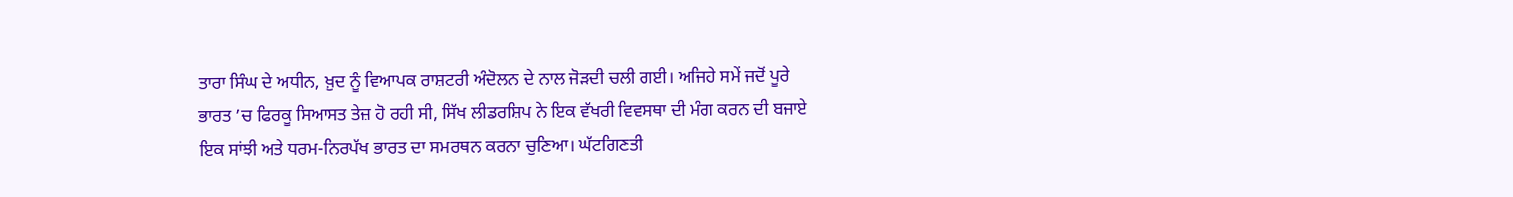ਤਾਰਾ ਸਿੰਘ ਦੇ ਅਧੀਨ, ਖ਼ੁਦ ਨੂੰ ਵਿਆਪਕ ਰਾਸ਼ਟਰੀ ਅੰਦੋਲਨ ਦੇ ਨਾਲ ਜੋੜਦੀ ਚਲੀ ਗਈ। ਅਜਿਹੇ ਸਮੇਂ ਜਦੋਂ ਪੂਰੇ ਭਾਰਤ ’ਚ ਫਿਰਕੂ ਸਿਆਸਤ ਤੇਜ਼ ਹੋ ਰਹੀ ਸੀ, ਸਿੱਖ ਲੀਡਰਸ਼ਿਪ ਨੇ ਇਕ ਵੱਖਰੀ ਵਿਵਸਥਾ ਦੀ ਮੰਗ ਕਰਨ ਦੀ ਬਜਾਏ ਇਕ ਸਾਂਝੀ ਅਤੇ ਧਰਮ-ਨਿਰਪੱਖ ਭਾਰਤ ਦਾ ਸਮਰਥਨ ਕਰਨਾ ਚੁਣਿਆ। ਘੱਟਗਿਣਤੀ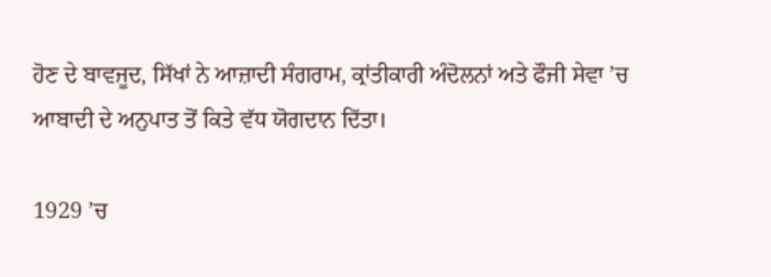ਹੋਣ ਦੇ ਬਾਵਜੂਦ, ਸਿੱਖਾਂ ਨੇ ਆਜ਼ਾਦੀ ਸੰਗਰਾਮ, ਕ੍ਰਾਂਤੀਕਾਰੀ ਅੰਦੋਲਨਾਂ ਅਤੇ ਫੌਜੀ ਸੇਵਾ ’ਚ ਆਬਾਦੀ ਦੇ ਅਨੁਪਾਤ ਤੋਂ ਕਿਤੇ ਵੱਧ ਯੋਗਦਾਨ ਦਿੱਤਾ।

1929 ’ਚ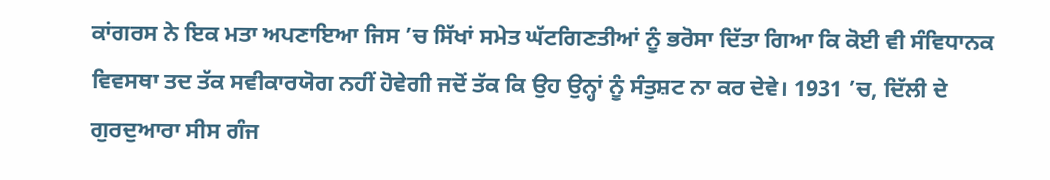ਕਾਂਗਰਸ ਨੇ ਇਕ ਮਤਾ ਅਪਣਾਇਆ ਜਿਸ ’ਚ ਸਿੱਖਾਂ ਸਮੇਤ ਘੱਟਗਿਣਤੀਆਂ ਨੂੰ ਭਰੋਸਾ ਦਿੱਤਾ ਗਿਆ ਕਿ ਕੋਈ ਵੀ ਸੰਵਿਧਾਨਕ ਵਿਵਸਥਾ ਤਦ ਤੱਕ ਸਵੀਕਾਰਯੋਗ ਨਹੀਂ ਹੋਵੇਗੀ ਜਦੋਂ ਤੱਕ ਕਿ ਉਹ ਉਨ੍ਹਾਂ ਨੂੰ ਸੰਤੁਸ਼ਟ ਨਾ ਕਰ ਦੇਵੇ। 1931 ’ਚ, ਦਿੱਲੀ ਦੇ ਗੁਰਦੁਆਰਾ ਸੀਸ ਗੰਜ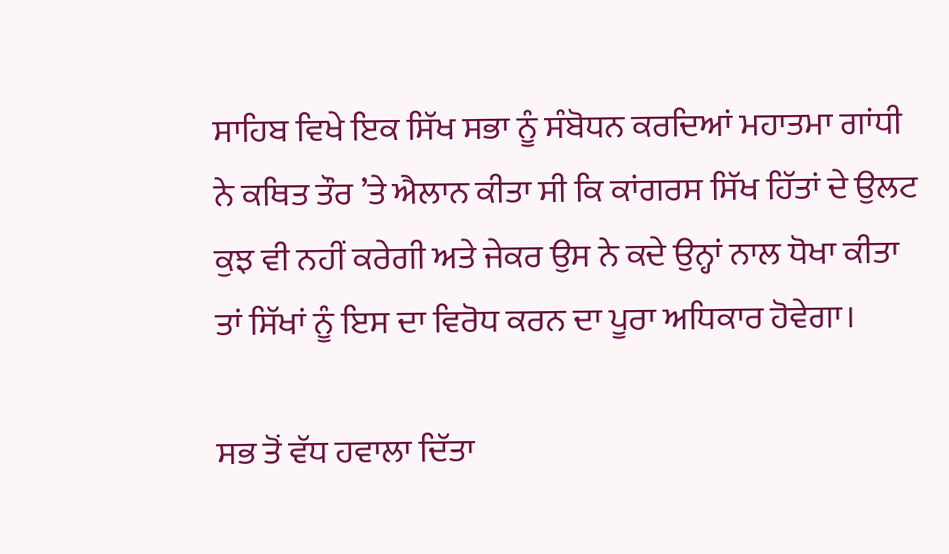ਸਾਹਿਬ ਵਿਖੇ ਇਕ ਸਿੱਖ ਸਭਾ ਨੂੰ ਸੰਬੋਧਨ ਕਰਦਿਆਂ ਮਹਾਤਮਾ ਗਾਂਧੀ ਨੇ ਕਥਿਤ ਤੌਰ ’ਤੇ ਐਲਾਨ ਕੀਤਾ ਸੀ ਕਿ ਕਾਂਗਰਸ ਸਿੱਖ ਹਿੱਤਾਂ ਦੇ ਉਲਟ ਕੁਝ ਵੀ ਨਹੀਂ ਕਰੇਗੀ ਅਤੇ ਜੇਕਰ ਉਸ ਨੇ ਕਦੇ ਉਨ੍ਹਾਂ ਨਾਲ ਧੋਖਾ ਕੀਤਾ ਤਾਂ ਸਿੱਖਾਂ ਨੂੰ ਇਸ ਦਾ ਵਿਰੋਧ ਕਰਨ ਦਾ ਪੂਰਾ ਅਧਿਕਾਰ ਹੋਵੇਗਾ।

ਸਭ ਤੋਂ ਵੱਧ ਹਵਾਲਾ ਦਿੱਤਾ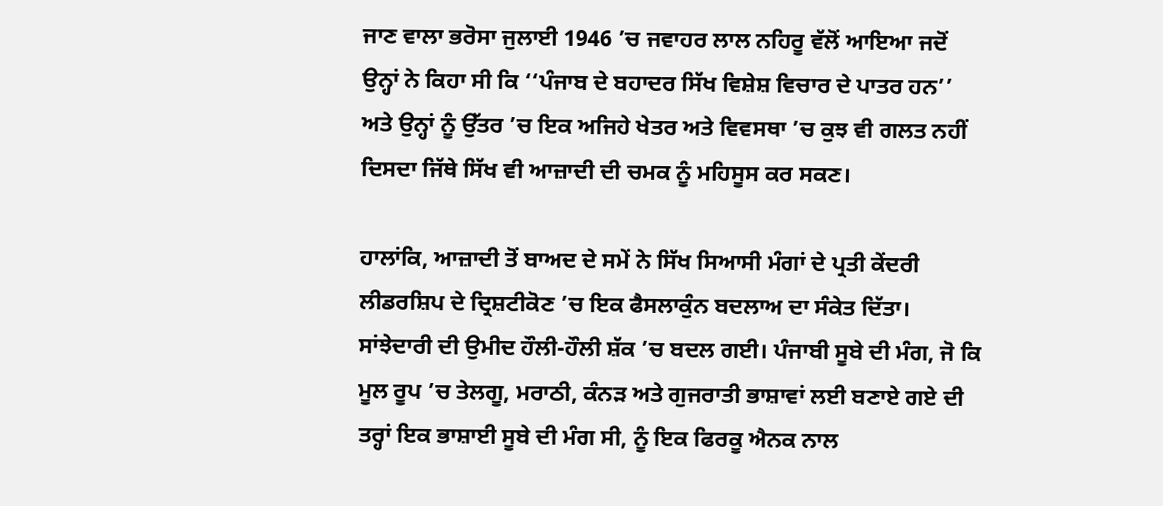ਜਾਣ ਵਾਲਾ ਭਰੋਸਾ ਜੁਲਾਈ 1946 ’ਚ ਜਵਾਹਰ ਲਾਲ ਨਹਿਰੂ ਵੱਲੋਂ ਆਇਆ ਜਦੋਂ ਉਨ੍ਹਾਂ ਨੇ ਕਿਹਾ ਸੀ ਕਿ ‘‘ਪੰਜਾਬ ਦੇ ਬਹਾਦਰ ਸਿੱਖ ਵਿਸ਼ੇਸ਼ ਵਿਚਾਰ ਦੇ ਪਾਤਰ ਹਨ’’ ਅਤੇ ਉਨ੍ਹਾਂ ਨੂੰ ਉੱਤਰ ’ਚ ਇਕ ਅਜਿਹੇ ਖੇਤਰ ਅਤੇ ਵਿਵਸਥਾ ’ਚ ਕੁਝ ਵੀ ਗਲਤ ਨਹੀਂ ਦਿਸਦਾ ਜਿੱਥੇ ਸਿੱਖ ਵੀ ਆਜ਼ਾਦੀ ਦੀ ਚਮਕ ਨੂੰ ਮਹਿਸੂਸ ਕਰ ਸਕਣ।

ਹਾਲਾਂਕਿ, ਆਜ਼ਾਦੀ ਤੋਂ ਬਾਅਦ ਦੇ ਸਮੇਂ ਨੇ ਸਿੱਖ ਸਿਆਸੀ ਮੰਗਾਂ ਦੇ ਪ੍ਰਤੀ ਕੇਂਦਰੀ ਲੀਡਰਸ਼ਿਪ ਦੇ ਦ੍ਰਿਸ਼ਟੀਕੋਣ ’ਚ ਇਕ ਫੈਸਲਾਕੁੰਨ ਬਦਲਾਅ ਦਾ ਸੰਕੇਤ ਦਿੱਤਾ। ਸਾਂਝੇਦਾਰੀ ਦੀ ਉਮੀਦ ਹੌਲੀ-ਹੌਲੀ ਸ਼ੱਕ ’ਚ ਬਦਲ ਗਈ। ਪੰਜਾਬੀ ਸੂਬੇ ਦੀ ਮੰਗ, ਜੋ ਕਿ ਮੂਲ ਰੂਪ ’ਚ ਤੇਲਗੂ, ਮਰਾਠੀ, ਕੰਨੜ ਅਤੇ ਗੁਜਰਾਤੀ ਭਾਸ਼ਾਵਾਂ ਲਈ ਬਣਾਏ ਗਏ ਦੀ ਤਰ੍ਹਾਂ ਇਕ ਭਾਸ਼ਾਈ ਸੂਬੇ ਦੀ ਮੰਗ ਸੀ, ਨੂੰ ਇਕ ਫਿਰਕੂ ਐਨਕ ਨਾਲ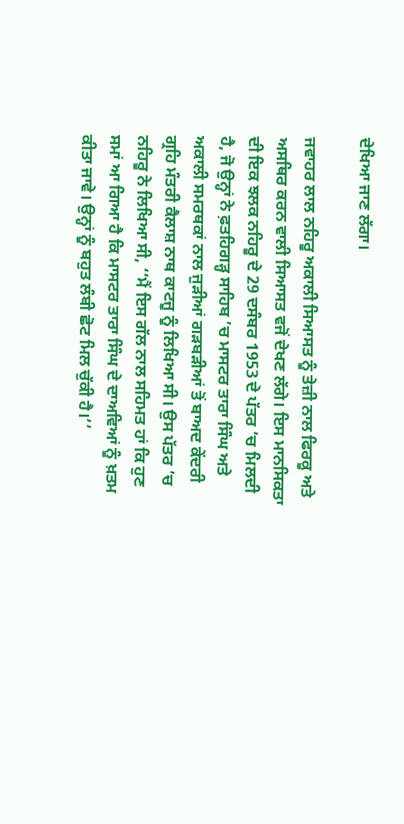ਦੇਖਿਆ ਜਾਣ ਲੱਗਾ।

ਜਵਾਹਰ ਲਾਲ ਨਹਿਰੂ ਅਕਾਲੀ ਸਿਆਸਤ ਨੂੰ ਤੇਜ਼ੀ ਨਾਲ ਫਿਰਕੂ ਅਤੇ ਅਸਥਿਰ ਕਰਨ ਵਾਲੀ ਸਿਆਸਤ ਵਜੋਂ ਦੇਖਣ ਲੱਗੇ। ਇਸ ਮਾਨਸਿਕਤਾ ਦੀ ਇਕ ਝਲਕ ਨਹਿਰੂ ਦੇ 29 ਦਸੰਬਰ 1953 ਦੇ ਪੱਤਰ ’ਚ ਮਿਲਦੀ ਹੈ, ਜੋ ਉਨ੍ਹਾਂ ਨੇ ਫ਼ਤਹਿਗੜ੍ਹ ਸਾਹਿਬ ’ਚ ਮਾਸਟਰ ਤਾਰਾ ਸਿੰਘ ਅਤੇ ਅਕਾਲੀ ਸਮਰਥਕਾਂ ਨਾਲ ਜੁੜੀਆਂ ਗੜਬੜੀਆਂ ਤੋਂ ਬਾਅਦ ਕੇਂਦਰੀ ਗ੍ਰਹਿ ਮੰਤਰੀ ਕੈਲਾਸ਼ ਨਾਥ ਕਾਟਜੂ ਨੂੰ ਲਿਖਿਆ ਸੀ। ਉਸ ਪੱਤਰ ’ਚ ਨਹਿਰੂ ਨੇ ਲਿਖਿਆ ਸੀ, ‘‘ਮੈਂ ਇਸ ਗੱਲ ਨਾਲ ਸਹਿਮਤ ਹਾਂ ਕਿ ਹੁਣ ਸਮਾਂ ਆ ਗਿਆ ਹੈ ਕਿ ਮਾਸਟਰ ਤਾਰਾ ਸਿੰਘ ਦੇ ਦਾਅਵਿਆਂ ਨੂੰ ਖ਼ਤਮ ਕੀਤਾ ਜਾਵੇ। ਉਨ੍ਹਾਂ ਨੂੰ ਬਹੁਤ ਲੰਬੀ ਛੋਟ ਮਿਲ ਚੁੱਕੀ ਹੈ।’’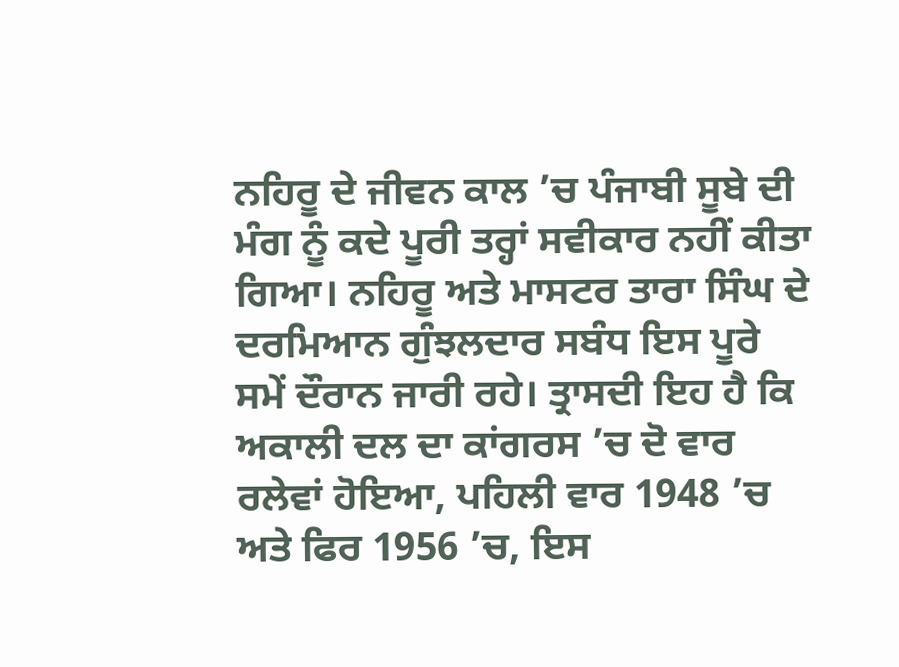ਨਹਿਰੂ ਦੇ ਜੀਵਨ ਕਾਲ ’ਚ ਪੰਜਾਬੀ ਸੂਬੇ ਦੀ ਮੰਗ ਨੂੰ ਕਦੇ ਪੂਰੀ ਤਰ੍ਹਾਂ ਸਵੀਕਾਰ ਨਹੀਂ ਕੀਤਾ ਗਿਆ। ਨਹਿਰੂ ਅਤੇ ਮਾਸਟਰ ਤਾਰਾ ਸਿੰਘ ਦੇ ਦਰਮਿਆਨ ਗੁੰਝਲਦਾਰ ਸਬੰਧ ਇਸ ਪੂਰੇ ਸਮੇਂ ਦੌਰਾਨ ਜਾਰੀ ਰਹੇ। ਤ੍ਰਾਸਦੀ ਇਹ ਹੈ ਕਿ ਅਕਾਲੀ ਦਲ ਦਾ ਕਾਂਗਰਸ ’ਚ ਦੋ ਵਾਰ ਰਲੇਵਾਂ ਹੋਇਆ, ਪਹਿਲੀ ਵਾਰ 1948 ’ਚ ਅਤੇ ਫਿਰ 1956 ’ਚ, ਇਸ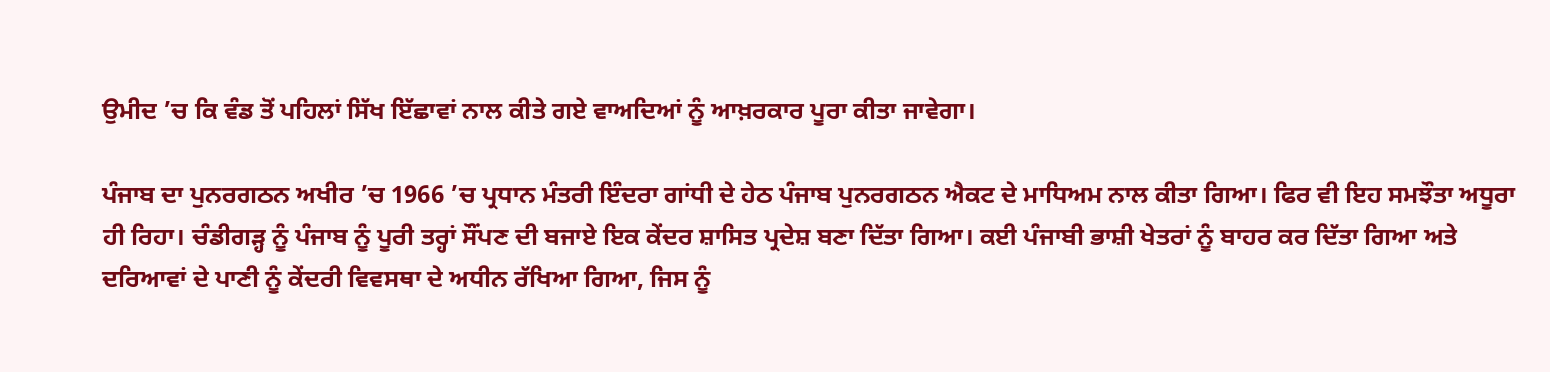ਉਮੀਦ ’ਚ ਕਿ ਵੰਡ ਤੋਂ ਪਹਿਲਾਂ ਸਿੱਖ ਇੱਛਾਵਾਂ ਨਾਲ ਕੀਤੇ ਗਏ ਵਾਅਦਿਆਂ ਨੂੰ ਆਖ਼ਰਕਾਰ ਪੂਰਾ ਕੀਤਾ ਜਾਵੇਗਾ।

ਪੰਜਾਬ ਦਾ ਪੁਨਰਗਠਨ ਅਖੀਰ ’ਚ 1966 ’ਚ ਪ੍ਰਧਾਨ ਮੰਤਰੀ ਇੰਦਰਾ ਗਾਂਧੀ ਦੇ ਹੇਠ ਪੰਜਾਬ ਪੁਨਰਗਠਨ ਐਕਟ ਦੇ ਮਾਧਿਅਮ ਨਾਲ ਕੀਤਾ ਗਿਆ। ਫਿਰ ਵੀ ਇਹ ਸਮਝੌਤਾ ਅਧੂਰਾ ਹੀ ਰਿਹਾ। ਚੰਡੀਗੜ੍ਹ ਨੂੰ ਪੰਜਾਬ ਨੂੰ ਪੂਰੀ ਤਰ੍ਹਾਂ ਸੌਂਪਣ ਦੀ ਬਜਾਏ ਇਕ ਕੇਂਦਰ ਸ਼ਾਸਿਤ ਪ੍ਰਦੇਸ਼ ਬਣਾ ਦਿੱਤਾ ਗਿਆ। ਕਈ ਪੰਜਾਬੀ ਭਾਸ਼ੀ ਖੇਤਰਾਂ ਨੂੰ ਬਾਹਰ ਕਰ ਦਿੱਤਾ ਗਿਆ ਅਤੇ ਦਰਿਆਵਾਂ ਦੇ ਪਾਣੀ ਨੂੰ ਕੇਂਦਰੀ ਵਿਵਸਥਾ ਦੇ ਅਧੀਨ ਰੱਖਿਆ ਗਿਆ, ਜਿਸ ਨੂੰ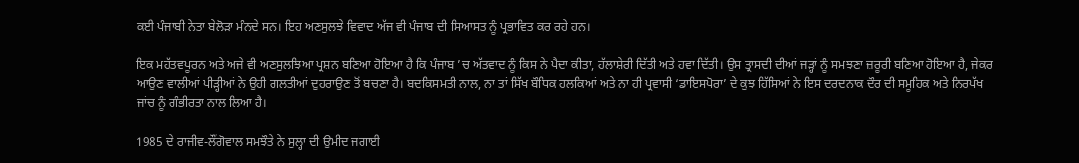ਕਈ ਪੰਜਾਬੀ ਨੇਤਾ ਬੇਲੋੜਾ ਮੰਨਦੇ ਸਨ। ਇਹ ਅਣਸੁਲਝੇ ਵਿਵਾਦ ਅੱਜ ਵੀ ਪੰਜਾਬ ਦੀ ਸਿਆਸਤ ਨੂੰ ਪ੍ਰਭਾਵਿਤ ਕਰ ਰਹੇ ਹਨ।

ਇਕ ਮਹੱਤਵਪੂਰਨ ਅਤੇ ਅਜੇ ਵੀ ਅਣਸੁਲਝਿਆ ਪ੍ਰਸ਼ਨ ਬਣਿਆ ਹੋਇਆ ਹੈ ਕਿ ਪੰਜਾਬ ’ਚ ਅੱਤਵਾਦ ਨੂੰ ਕਿਸ ਨੇ ਪੈਦਾ ਕੀਤਾ, ਹੱਲਾਸ਼ੇਰੀ ਦਿੱਤੀ ਅਤੇ ਹਵਾ ਦਿੱਤੀ। ਉਸ ਤ੍ਰਾਸਦੀ ਦੀਆਂ ਜੜ੍ਹਾਂ ਨੂੰ ਸਮਝਣਾ ਜ਼ਰੂਰੀ ਬਣਿਆ ਹੋਇਆ ਹੈ, ਜੇਕਰ ਆਉਣ ਵਾਲੀਆਂ ਪੀੜ੍ਹੀਆਂ ਨੇ ਉਹੀ ਗਲਤੀਆਂ ਦੁਹਰਾਉਣ ਤੋਂ ਬਚਣਾ ਹੈ। ਬਦਕਿਸਮਤੀ ਨਾਲ, ਨਾ ਤਾਂ ਸਿੱਖ ਬੌਧਿਕ ਹਲਕਿਆਂ ਅਤੇ ਨਾ ਹੀ ਪ੍ਰਵਾਸੀ ‘ਡਾਇਸਪੋਰਾ’ ਦੇ ਕੁਝ ਹਿੱਸਿਆਂ ਨੇ ਇਸ ਦਰਦਨਾਕ ਦੌਰ ਦੀ ਸਮੂਹਿਕ ਅਤੇ ਨਿਰਪੱਖ ਜਾਂਚ ਨੂੰ ਗੰਭੀਰਤਾ ਨਾਲ ਲਿਆ ਹੈ।

1985 ਦੇ ਰਾਜੀਵ-ਲੌਂਗੋਵਾਲ ਸਮਝੌਤੇ ਨੇ ਸੁਲ੍ਹਾ ਦੀ ਉਮੀਦ ਜਗਾਈ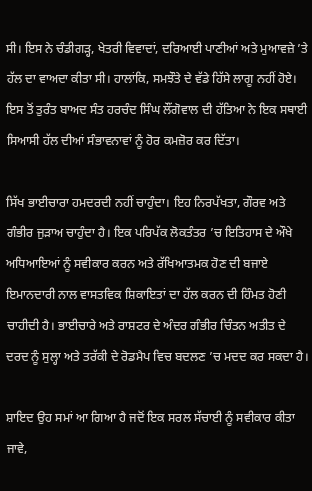ਸੀ। ਇਸ ਨੇ ਚੰਡੀਗੜ੍ਹ, ਖੇਤਰੀ ਵਿਵਾਦਾਂ, ਦਰਿਆਈ ਪਾਣੀਆਂ ਅਤੇ ਮੁਆਵਜ਼ੇ ’ਤੇ ਹੱਲ ਦਾ ਵਾਅਦਾ ਕੀਤਾ ਸੀ। ਹਾਲਾਂਕਿ, ਸਮਝੌਤੇ ਦੇ ਵੱਡੇ ਹਿੱਸੇ ਲਾਗੂ ਨਹੀਂ ਹੋਏ। ਇਸ ਤੋਂ ਤੁਰੰਤ ਬਾਅਦ ਸੰਤ ਹਰਚੰਦ ਸਿੰਘ ਲੌਂਗੋਵਾਲ ਦੀ ਹੱਤਿਆ ਨੇ ਇਕ ਸਥਾਈ ਸਿਆਸੀ ਹੱਲ ਦੀਆਂ ਸੰਭਾਵਨਾਵਾਂ ਨੂੰ ਹੋਰ ਕਮਜ਼ੋਰ ਕਰ ਦਿੱਤਾ।

ਸਿੱਖ ਭਾਈਚਾਰਾ ਹਮਦਰਦੀ ਨਹੀਂ ਚਾਹੁੰਦਾ। ਇਹ ਨਿਰਪੱਖਤਾ, ਗੌਰਵ ਅਤੇ ਗੰਭੀਰ ਜੁੜਾਅ ਚਾਹੁੰਦਾ ਹੈ। ਇਕ ਪਰਿਪੱਕ ਲੋਕਤੰਤਰ ’ਚ ਇਤਿਹਾਸ ਦੇ ਔਖੇ ਅਧਿਆਇਆਂ ਨੂੰ ਸਵੀਕਾਰ ਕਰਨ ਅਤੇ ਰੱਖਿਆਤਮਕ ਹੋਣ ਦੀ ਬਜਾਏ ਇਮਾਨਦਾਰੀ ਨਾਲ ਵਾਸਤਵਿਕ ਸ਼ਿਕਾਇਤਾਂ ਦਾ ਹੱਲ ਕਰਨ ਦੀ ਹਿੰਮਤ ਹੋਣੀ ਚਾਹੀਦੀ ਹੈ। ਭਾਈਚਾਰੇ ਅਤੇ ਰਾਸ਼ਟਰ ਦੇ ਅੰਦਰ ਗੰਭੀਰ ਚਿੰਤਨ ਅਤੀਤ ਦੇ ਦਰਦ ਨੂੰ ਸੁਲ੍ਹਾ ਅਤੇ ਤਰੱਕੀ ਦੇ ਰੋਡਮੈਪ ਵਿਚ ਬਦਲਣ ’ਚ ਮਦਦ ਕਰ ਸਕਦਾ ਹੈ।

ਸ਼ਾਇਦ ਉਹ ਸਮਾਂ ਆ ਗਿਆ ਹੈ ਜਦੋਂ ਇਕ ਸਰਲ ਸੱਚਾਈ ਨੂੰ ਸਵੀਕਾਰ ਕੀਤਾ ਜਾਵੇ,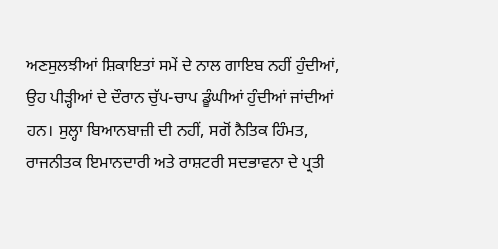ਅਣਸੁਲਝੀਆਂ ਸ਼ਿਕਾਇਤਾਂ ਸਮੇਂ ਦੇ ਨਾਲ ਗਾਇਬ ਨਹੀਂ ਹੁੰਦੀਆਂ, ਉਹ ਪੀੜ੍ਹੀਆਂ ਦੇ ਦੌਰਾਨ ਚੁੱਪ-ਚਾਪ ਡੂੰਘੀਆਂ ਹੁੰਦੀਆਂ ਜਾਂਦੀਆਂ ਹਨ। ਸੁਲ੍ਹਾ ਬਿਆਨਬਾਜ਼ੀ ਦੀ ਨਹੀਂ, ਸਗੋਂ ਨੈਤਿਕ ਹਿੰਮਤ, ਰਾਜਨੀਤਕ ਇਮਾਨਦਾਰੀ ਅਤੇ ਰਾਸ਼ਟਰੀ ਸਦਭਾਵਨਾ ਦੇ ਪ੍ਰਤੀ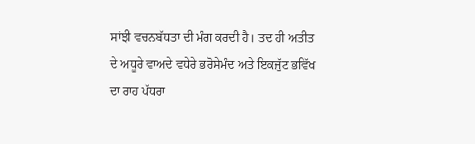ਸਾਂਝੀ ਵਚਨਬੱਧਤਾ ਦੀ ਮੰਗ ਕਰਦੀ ਹੈ। ਤਦ ਹੀ ਅਤੀਤ ਦੇ ਅਧੂਰੇ ਵਾਅਦੇ ਵਧੇਰੇ ਭਰੋਸੇਮੰਦ ਅਤੇ ਇਕਜੁੱਟ ਭਵਿੱਖ ਦਾ ਰਾਹ ਪੱਧਰਾ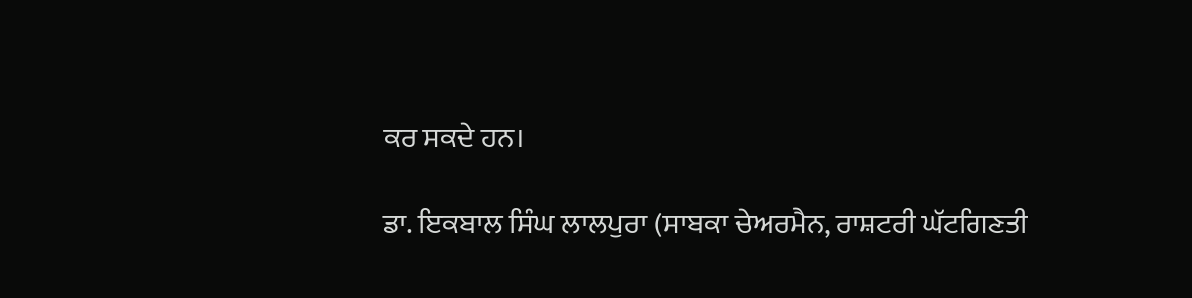ਕਰ ਸਕਦੇ ਹਨ।

ਡਾ. ਇਕਬਾਲ ਸਿੰਘ ਲਾਲਪੁਰਾ (ਸਾਬਕਾ ਚੇਅਰਮੈਨ, ਰਾਸ਼ਟਰੀ ਘੱਟਗਿਣਤੀ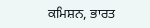ਕਮਿਸ਼ਨ, ਭਾਰਤ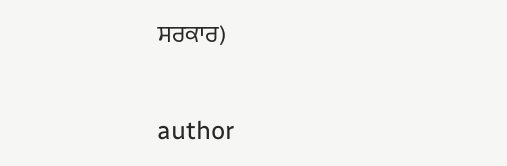ਸਰਕਾਰ)


author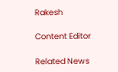Rakesh

Content Editor

Related News